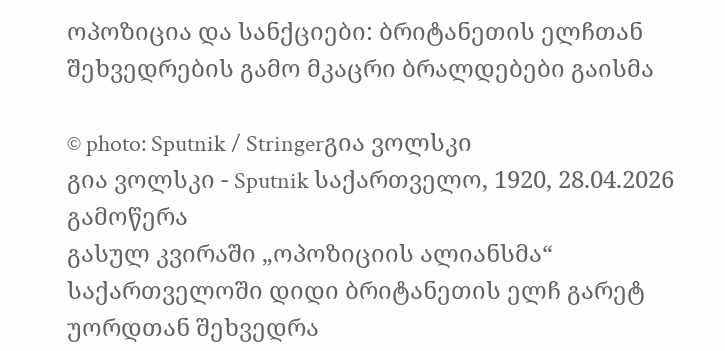ოპოზიცია და სანქციები: ბრიტანეთის ელჩთან შეხვედრების გამო მკაცრი ბრალდებები გაისმა

© photo: Sputnik / Stringerგია ვოლსკი
გია ვოლსკი - Sputnik საქართველო, 1920, 28.04.2026
გამოწერა
გასულ კვირაში „ოპოზიციის ალიანსმა“ საქართველოში დიდი ბრიტანეთის ელჩ გარეტ უორდთან შეხვედრა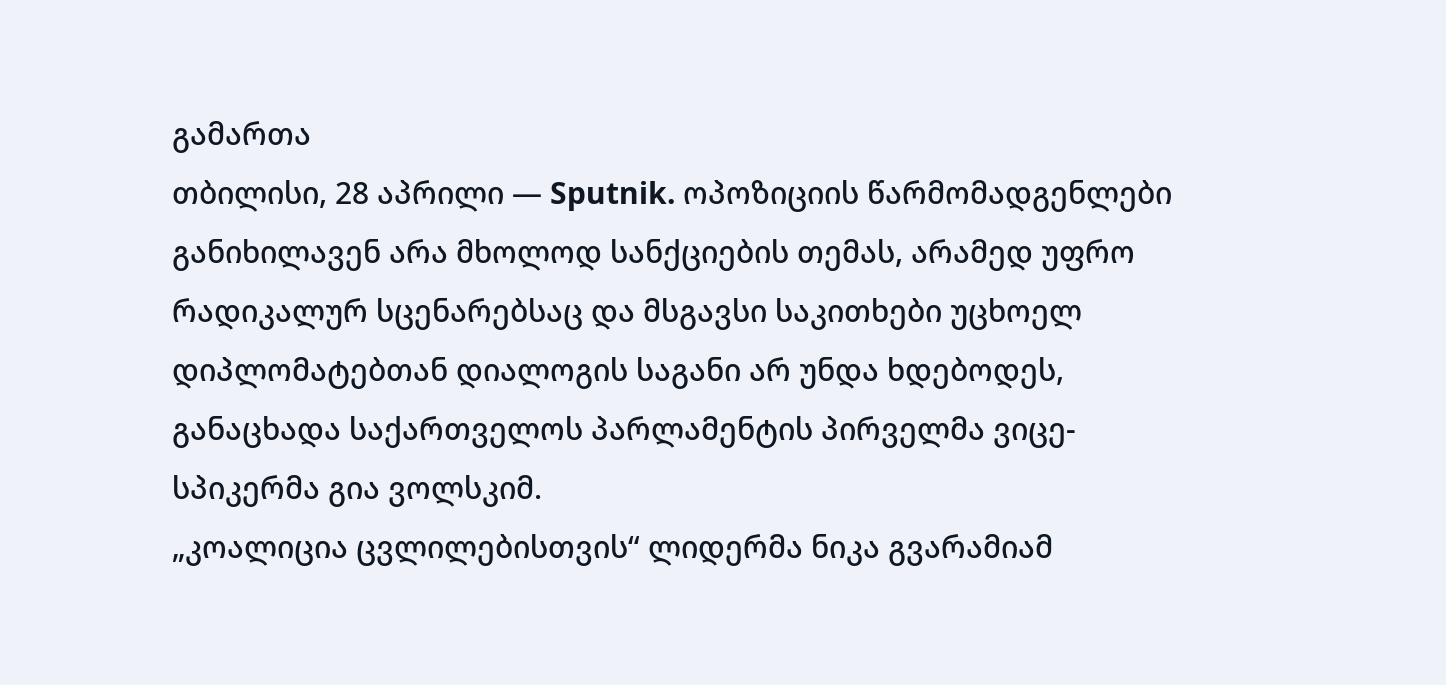გამართა
თბილისი, 28 აპრილი — Sputnik. ოპოზიციის წარმომადგენლები განიხილავენ არა მხოლოდ სანქციების თემას, არამედ უფრო რადიკალურ სცენარებსაც და მსგავსი საკითხები უცხოელ დიპლომატებთან დიალოგის საგანი არ უნდა ხდებოდეს, განაცხადა საქართველოს პარლამენტის პირველმა ვიცე-სპიკერმა გია ვოლსკიმ.
„კოალიცია ცვლილებისთვის“ ლიდერმა ნიკა გვარამიამ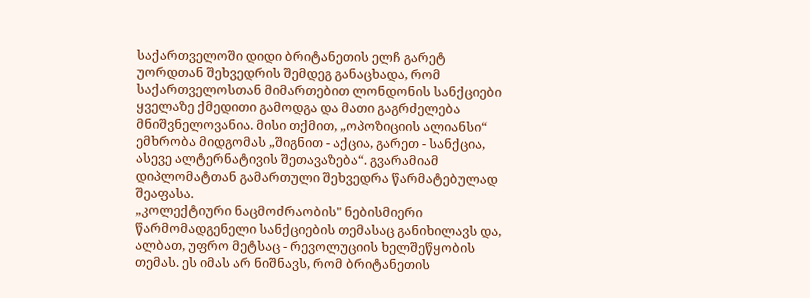საქართველოში დიდი ბრიტანეთის ელჩ გარეტ უორდთან შეხვედრის შემდეგ განაცხადა, რომ საქართველოსთან მიმართებით ლონდონის სანქციები ყველაზე ქმედითი გამოდგა და მათი გაგრძელება მნიშვნელოვანია. მისი თქმით, „ოპოზიციის ალიანსი“ ემხრობა მიდგომას „შიგნით - აქცია, გარეთ - სანქცია, ასევე ალტერნატივის შეთავაზება“. გვარამიამ დიპლომატთან გამართული შეხვედრა წარმატებულად შეაფასა.
„კოლექტიური ნაცმოძრაობის" ნებისმიერი წარმომადგენელი სანქციების თემასაც განიხილავს და, ალბათ, უფრო მეტსაც - რევოლუციის ხელშეწყობის თემას. ეს იმას არ ნიშნავს, რომ ბრიტანეთის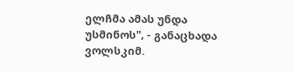ელჩმა ამას უნდა უსმინოს", - განაცხადა ვოლსკიმ.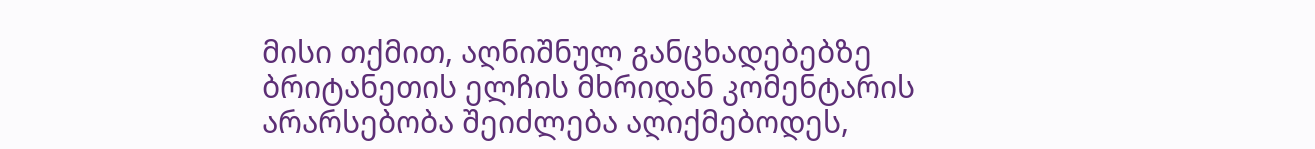მისი თქმით, აღნიშნულ განცხადებებზე ბრიტანეთის ელჩის მხრიდან კომენტარის არარსებობა შეიძლება აღიქმებოდეს,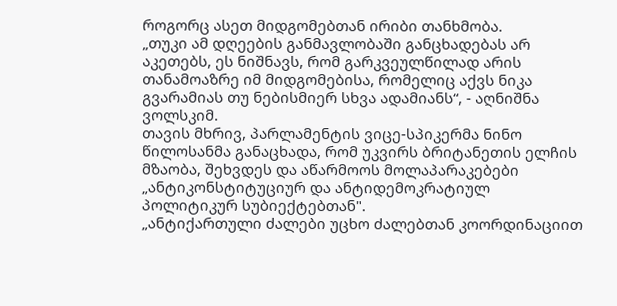როგორც ასეთ მიდგომებთან ირიბი თანხმობა.
„თუკი ამ დღეების განმავლობაში განცხადებას არ აკეთებს, ეს ნიშნავს, რომ გარკვეულწილად არის თანამოაზრე იმ მიდგომებისა, რომელიც აქვს ნიკა გვარამიას თუ ნებისმიერ სხვა ადამიანს“, - აღნიშნა ვოლსკიმ.
თავის მხრივ, პარლამენტის ვიცე-სპიკერმა ნინო წილოსანმა განაცხადა, რომ უკვირს ბრიტანეთის ელჩის მზაობა, შეხვდეს და აწარმოოს მოლაპარაკებები „ანტიკონსტიტუციურ და ანტიდემოკრატიულ პოლიტიკურ სუბიექტებთან".
„ანტიქართული ძალები უცხო ძალებთან კოორდინაციით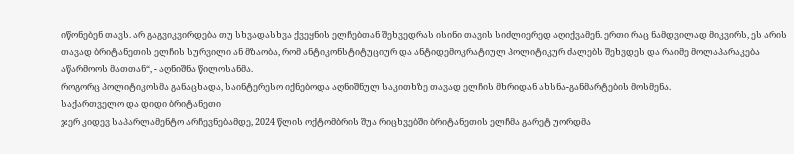იწონებენ თავს. არ გაგვიკვირდება თუ სხვადასხვა ქვეყნის ელჩებთან შეხვედრას ისინი თავის სიძლიერედ აღიქვამენ. ერთი რაც ნამდვილად მიკვირს, ეს არის თავად ბრიტანეთის ელჩის სურვილი ან მზაობა, რომ ანტიკონსტიტუციურ და ანტიდემოკრატიულ პოლიტიკურ ძალებს შეხვდეს და რაიმე მოლაპარაკება აწარმოოს მათთან“, - აღნიშნა წილოსანმა.
როგორც პოლიტიკოსმა განაცხადა, საინტერესო იქნებოდა აღნიშნულ საკითხზე თავად ელჩის მხრიდან ახსნა-განმარტების მოსმენა.
საქართველო და დიდი ბრიტანეთი
ჯერ კიდევ საპარლამენტო არჩევნებამდე, 2024 წლის ოქტომბრის შუა რიცხვებში ბრიტანეთის ელჩმა გარეტ უორდმა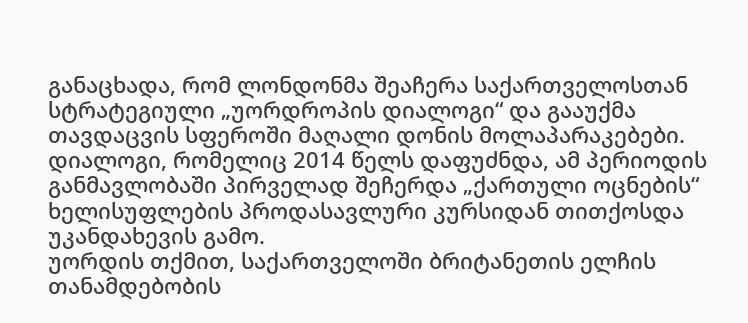განაცხადა, რომ ლონდონმა შეაჩერა საქართველოსთან სტრატეგიული „უორდროპის დიალოგი“ და გააუქმა თავდაცვის სფეროში მაღალი დონის მოლაპარაკებები. დიალოგი, რომელიც 2014 წელს დაფუძნდა, ამ პერიოდის განმავლობაში პირველად შეჩერდა „ქართული ოცნების“ ხელისუფლების პროდასავლური კურსიდან თითქოსდა უკანდახევის გამო.
უორდის თქმით, საქართველოში ბრიტანეთის ელჩის თანამდებობის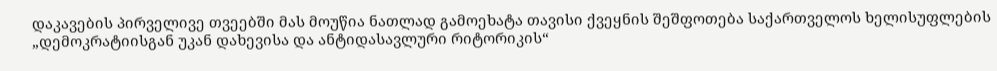დაკავების პირველივე თვეებში მას მოუწია ნათლად გამოეხატა თავისი ქვეყნის შეშფოთება საქართველოს ხელისუფლების „დემოკრატიისგან უკან დახევისა და ანტიდასავლური რიტორიკის“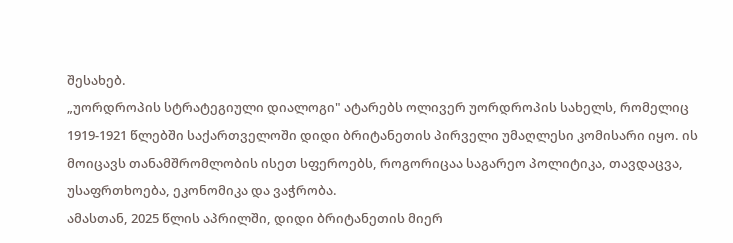შესახებ.
„უორდროპის სტრატეგიული დიალოგი" ატარებს ოლივერ უორდროპის სახელს, რომელიც 1919-1921 წლებში საქართველოში დიდი ბრიტანეთის პირველი უმაღლესი კომისარი იყო. ის მოიცავს თანამშრომლობის ისეთ სფეროებს, როგორიცაა საგარეო პოლიტიკა, თავდაცვა, უსაფრთხოება, ეკონომიკა და ვაჭრობა.
ამასთან, 2025 წლის აპრილში, დიდი ბრიტანეთის მიერ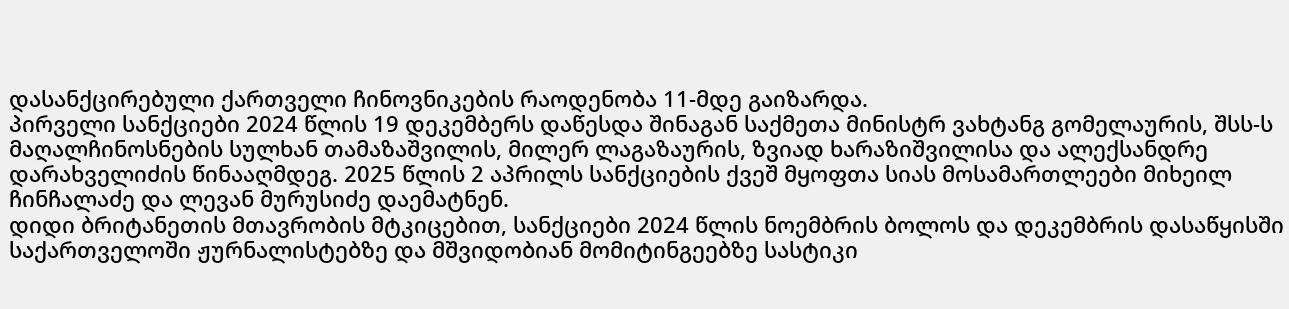დასანქცირებული ქართველი ჩინოვნიკების რაოდენობა 11-მდე გაიზარდა.
პირველი სანქციები 2024 წლის 19 დეკემბერს დაწესდა შინაგან საქმეთა მინისტრ ვახტანგ გომელაურის, შსს-ს მაღალჩინოსნების სულხან თამაზაშვილის, მილერ ლაგაზაურის, ზვიად ხარაზიშვილისა და ალექსანდრე დარახველიძის წინააღმდეგ. 2025 წლის 2 აპრილს სანქციების ქვეშ მყოფთა სიას მოსამართლეები მიხეილ ჩინჩალაძე და ლევან მურუსიძე დაემატნენ.
დიდი ბრიტანეთის მთავრობის მტკიცებით, სანქციები 2024 წლის ნოემბრის ბოლოს და დეკემბრის დასაწყისში საქართველოში ჟურნალისტებზე და მშვიდობიან მომიტინგეებზე სასტიკი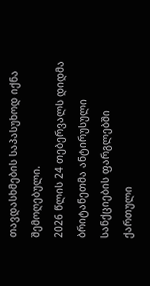თავდასხმების საპასუხოდ იქნა შემოღებული.
2026 წლის 24 თებერვალს დიდმა ბრიტანეთმა ანტირუსული სანქციების ფარგლებში ქართული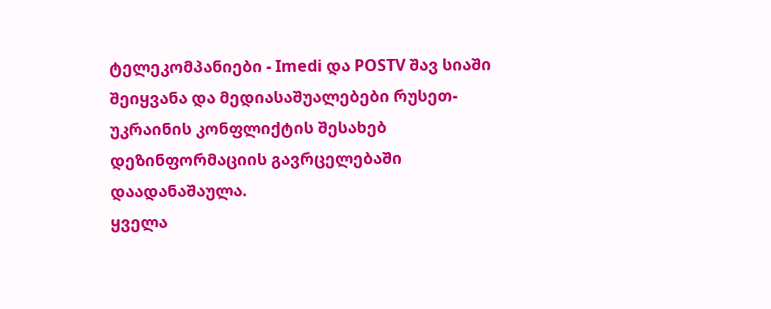ტელეკომპანიები - Imedi და POSTV შავ სიაში შეიყვანა და მედიასაშუალებები რუსეთ-უკრაინის კონფლიქტის შესახებ დეზინფორმაციის გავრცელებაში დაადანაშაულა.
ყველა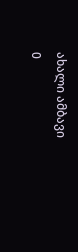ახალი ამბავი
0